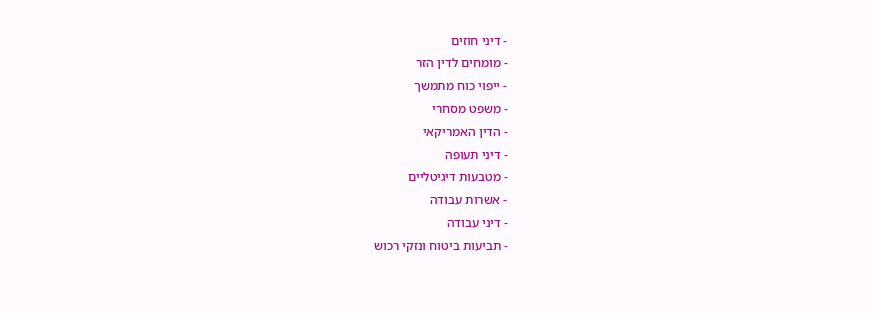- דיני חוזים
- מומחים לדין הזר
- ייפוי כוח מתמשך
- משפט מסחרי
- הדין האמריקאי
- דיני תעופה
- מטבעות דיגיטליים
- אשרות עבודה
- דיני עבודה
- תביעות ביטוח ונזקי רכוש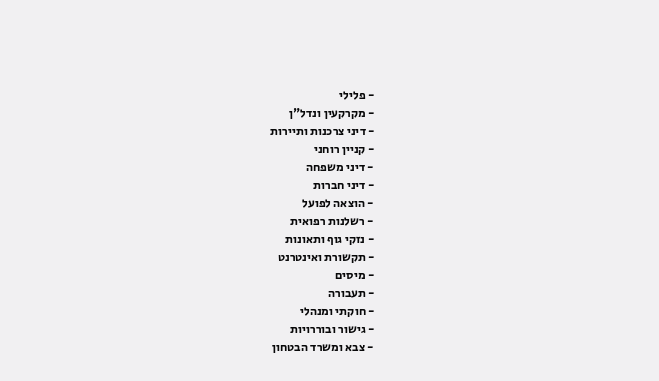- פלילי
- מקרקעין ונדל"ן
- דיני צרכנות ותיירות
- קניין רוחני
- דיני משפחה
- דיני חברות
- הוצאה לפועל
- רשלנות רפואית
- נזקי גוף ותאונות
- תקשורת ואינטרנט
- מיסים
- תעבורה
- חוקתי ומנהלי
- גישור ובוררויות
- צבא ומשרד הבטחון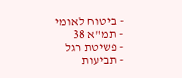- ביטוח לאומי
- תמ"א 38
- פשיטת רגל
- תביעות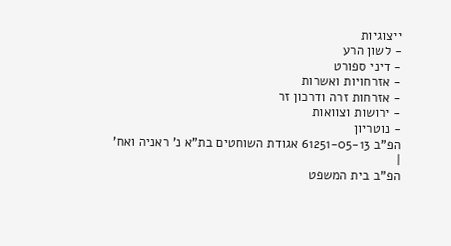ייצוגיות
- לשון הרע
- דיני ספורט
- אזרחויות ואשרות
- אזרחות זרה ודרכון זר
- ירושות וצוואות
- נוטריון
הפ"ב 61251-05-13 אגודת השוחטים בת"א נ' ראניה ואח'
|
הפ"ב בית המשפט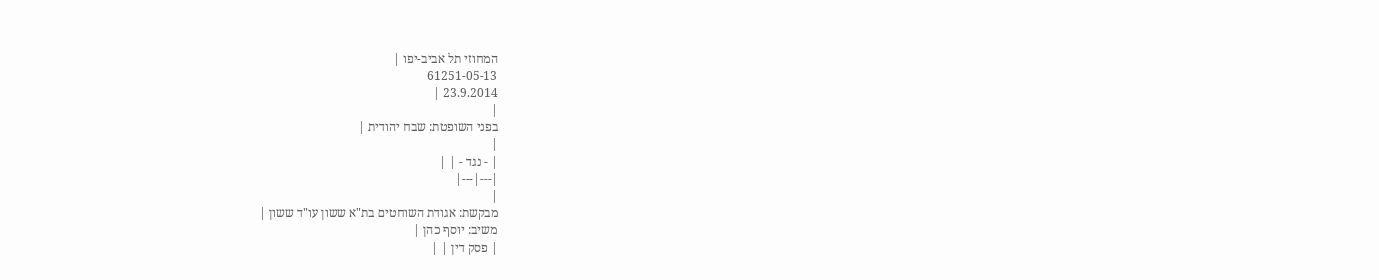המחוזי תל אביב-יפו |
61251-05-13
23.9.2014 |
|
בפני השופטת: שבח יהודית |
|
| - נגד - | |
|---|---|
|
מבקשת: אגודת השוחטים בת"א ששון עו"ד ששון |
משיב: יוסף כהן |
| פסק דין | |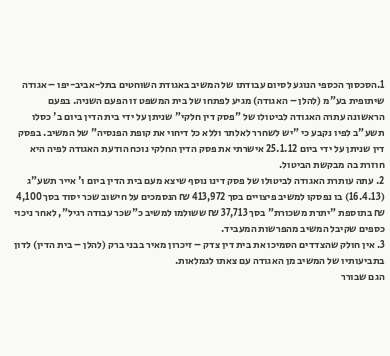1.הסכסוך הכספי הנוגע לסיום עבודתו של המשיב באגודת השוחטים בתל-אביב-יפו – אגודה שיתופית בע"מ (להלן – האגודה) מגיע לפתחו של בית המשפט זו הפעם השניה. בפעם הראשונה עתרה האגודה לביטולו של "פסק דין חלקי" שניתן על ידי בית הדין ביום ב' כסלו תשע"ב לפיו נקבע כי "יש לשחרר לאלתר וללא כל דיחוי את קופת הפנסיה" של המשיב. בפסק דין שניתן על ידי ביום 25.1.12 אישרתי את פסק הדין החלקי נוכח הודעת האגודה לפיה היא חוזרת בה מבקשת הביטול.
2. עתה עותרת האגודה לביטולו של פסק דינו נוסף שיצא מעם בית הדין ביום ו' אייר תשע"ג (16.4.13) בו נפסקו למשיב פיצויים בסך 413,972 ₪ הנסמכים על חישוב שכר יסוד בסך 4,100 ₪ בתוספת "יתרת משכורת" בסך 37,713 ₪ ששולמו למשיב כ"שכר עבודה רגיל", לאחר ניכוי כספים שקיבל המשיב מהפרשות המעביד.
3. אין חולק שהצדדים הסמיכו את בית דין צדק – זיכרון מאיר בבני ברק (להלן – בית הדין) לדון בתביעותיו של המשיב מן האגודה עם צאתו לגמלאות.
הגם שבורר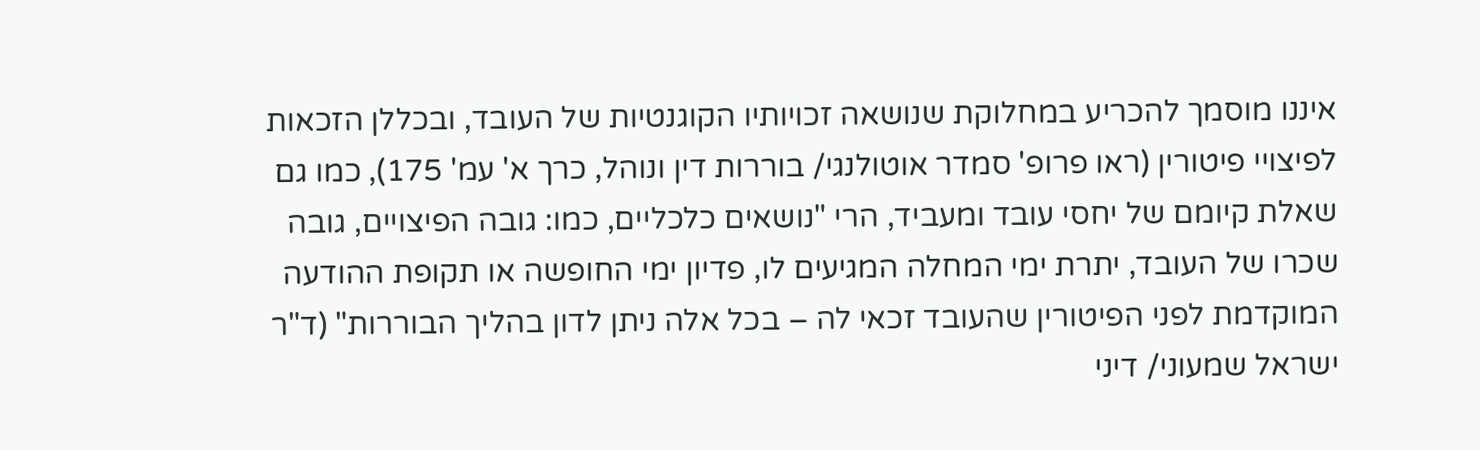איננו מוסמך להכריע במחלוקת שנושאה זכויותיו הקוגנטיות של העובד, ובכללן הזכאות לפיצויי פיטורין (ראו פרופ' סמדר אוטולנגי/ בוררות דין ונוהל, כרך א' עמ' 175), כמו גם שאלת קיומם של יחסי עובד ומעביד, הרי "נושאים כלכליים, כמו: גובה הפיצויים, גובה שכרו של העובד, יתרת ימי המחלה המגיעים לו, פדיון ימי החופשה או תקופת ההודעה המוקדמת לפני הפיטורין שהעובד זכאי לה – בכל אלה ניתן לדון בהליך הבוררות" (ד"ר ישראל שמעוני/ דיני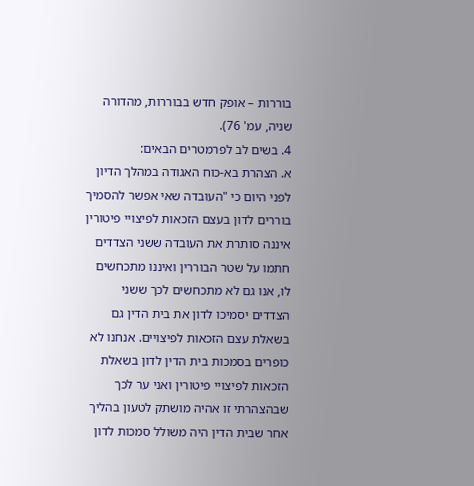בוררות – אופק חדש בבוררות, מהדורה שניה, עמ' 76).
4. בשים לב לפרמטרים הבאים:
א. הצהרת בא-כוח האגודה במהלך הדיון לפני היום כי "העובדה שאי אפשר להסמיך בוררים לדון בעצם הזכאות לפיצויי פיטורין איננה סותרת את העובדה ששני הצדדים חתמו על שטר הבוררין ואיננו מתכחשים לו, אנו גם לא מתכחשים לכך ששני הצדדים יסמיכו לדון את בית הדין גם בשאלת עצם הזכאות לפיצויים. אנחנו לא כופרים בסמכות בית הדין לדון בשאלת הזכאות לפיצויי פיטורין ואני ער לכך שבהצהרתי זו אהיה מושתק לטעון בהליך אחר שבית הדין היה משולל סמכות לדון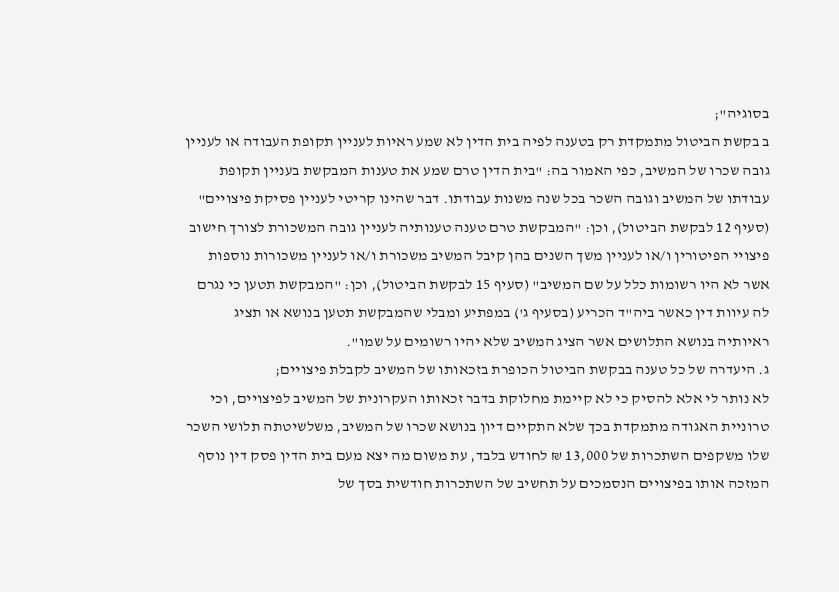בסוגיה";
ב בקשת הביטול מתמקדת רק בטענה לפיה בית הדין לא שמע ראיות לעניין תקופת העבודה או לעניין גובה שכרו של המשיב, כפי האמור בה: "בית הדין טרם שמע את טענות המבקשת בעניין תקופת עבודתו של המשיב וגובה השכר בכל שנה משנות עבודתו. דבר שהינו קריטי לעניין פסיקת פיצויים" (סעיף 12 לבקשת הביטול), וכן: "המבקשת טרם טענה טענותיה לעניין גובה המשכורת לצורך חישוב פיצויי הפיטורין ו/או לעניין משך השנים בהן קיבל המשיב משכורת ו/או לעניין משכורות נוספות אשר לא היו רשומות כלל על שם המשיב" (סעיף 15 לבקשת הביטול), וכן: "המבקשת תטען כי נגרם לה עיוות דין כאשר ביה"ד הכריע (בסעיף ג') במפתיע ומבלי שהמבקשת תטען בנושא או תציג ראיותיה בנושא התלושים אשר הציג המשיב שלא יהיו רשומים על שמו".
ג. היעדרה של כל טענה בבקשת הביטול הכופרת בזכאותו של המשיב לקבלת פיצויים;
לא נותר לי אלא להסיק כי לא קיימת מחלוקת בדבר זכאותו העקרונית של המשיב לפיצויים, וכי טרוניית האגודה מתמקדת בכך שלא התקיים דיון בנושא שכרו של המשיב, משלשיטתה תלושי השכר שלו משקפים השתכרות של 13,000 ₪ לחודש בלבד, עת משום מה יצא מעם בית הדין פסק דין נוסף המזכה אותו בפיצויים הנסמכים על תחשיב של השתכרות חודשית בסך של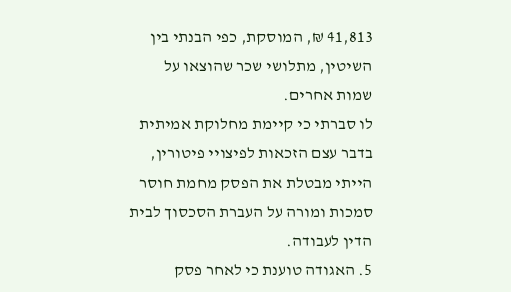41,813 ₪, המוסקת, כפי הבנתי בין השיטין, מתלושי שכר שהוצאו על שמות אחרים.
לו סברתי כי קיימת מחלוקת אמיתית בדבר עצם הזכאות לפיצויי פיטורין, הייתי מבטלת את הפסק מחמת חוסר סמכות ומורה על העברת הסכסוך לבית הדין לעבודה.
5. האגודה טוענת כי לאחר פסק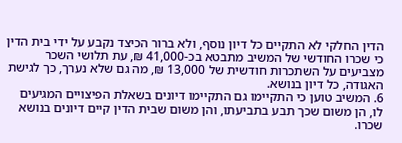הדין החלקי לא התקיים כל דיון נוסף, ולא ברור הכיצד נקבע על ידי בית הדין כי שכרו החודשי של המשיב מתבטא בכ-41,000 ₪, עת תלושי השכר מצביעים על השתכרות חודשית של 13,000 ₪, מה גם שלא נערך, כך לגישת האגודה, כל דיון בנושא.
6. המשיב טוען כי התקיימו גם התקיימו דיונים בשאלת הפיצויים המגיעים לו, הן משום שכך תבע בתביעתו, והן משום שבית הדין קיים דיונים בנושא שכרו.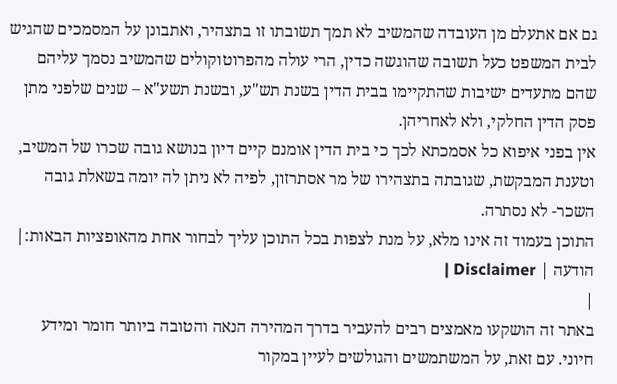גם אם אתעלם מן העובדה שהמשיב לא תמך תשובתו זו בתצהיר, ואתבונן על המסמכים שהגיש לבית המשפט כעל תשובה שהוגשה כדין, הרי עולה מהפרוטוקולים שהמשיב נסמך עליהם שהם מתעדים ישיבות שהתקיימו בבית הדין בשנת תש"ע, ובשנת תשע"א – שנים שלפני מתן פסק הדין החלקי, ולא לאחריהן.
אין בפני איפוא כל אסמכתא לכך כי בית הדין אומנם קיים דיון בנושא גובה שכרו של המשיב, וטענת המבקשת, שגובתה בתצהירו של מר אסתרזון, לפיה לא ניתן לה יומה בשאלת גובה השכר- לא נסתרה.
התוכן בעמוד זה אינו מלא, על מנת לצפות בכל התוכן עליך לבחור אחת מהאופציות הבאות:| הודעה | Disclaimer |
|
באתר זה הושקעו מאמצים רבים להעביר בדרך המהירה הנאה והטובה ביותר חומר ומידע חיוני. עם זאת, על המשתמשים והגולשים לעיין במקור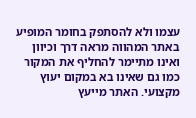עצמו ולא להסתפק בחומר המופיע באתר המהווה מראה דרך וכיוון ואינו מתיימר להחליף את המקור כמו גם שאינו בא במקום יעוץ מקצועי. האתר מייעץ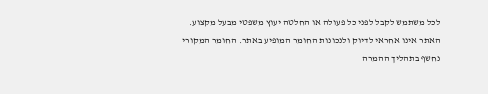לכל משתמש לקבל לפני כל פעולה או החלטה יעוץ משפטי מבעל מקצוע. האתר אינו אחראי לדיוק ולנכונות החומר המופיע באתר. החומר המקורי נחשף בתהליך ההמרה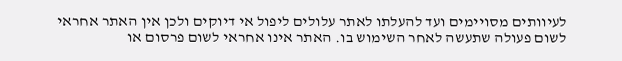לעיוותים מסויימים ועד להעלתו לאתר עלולים ליפול אי דיוקים ולכן אין האתר אחראי לשום פעולה שתעשה לאחר השימוש בו. האתר אינו אחראי לשום פרסום או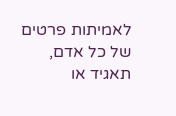לאמיתות פרטים של כל אדם, תאגיד או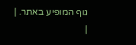גוף המופיע באתר. |
|